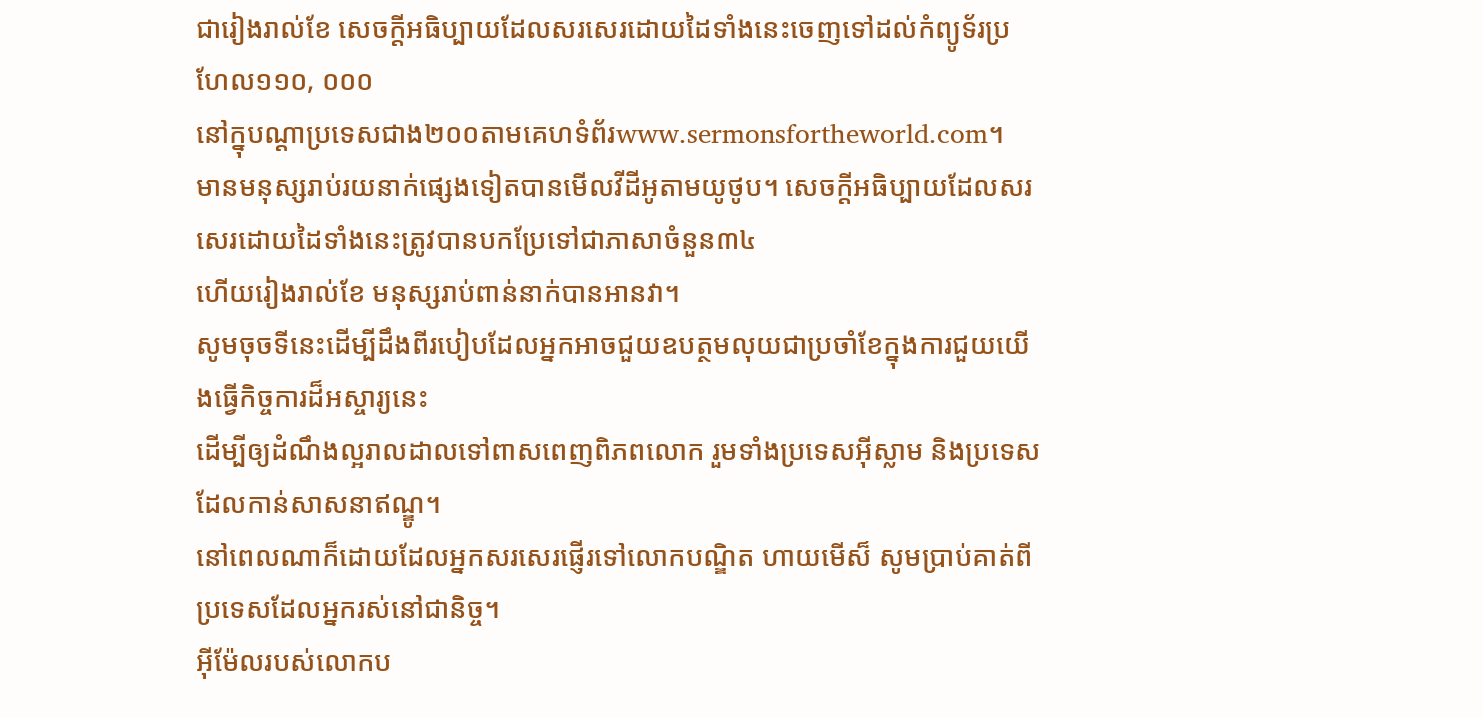ជារៀងរាល់ខែ សេចក្ដីអធិប្បាយដែលសរសេរដោយដៃទាំងនេះចេញទៅដល់កំព្យូទ័រប្រហែល១១០, ០០០
នៅក្នុបណ្ដាប្រទេសជាង២០០តាមគេហទំព័រwww.sermonsfortheworld.com។
មានមនុស្សរាប់រយនាក់ផ្សេងទៀតបានមើលវីដីអូតាមយូថូប។ សេចក្ដីអធិប្បាយដែលសរសេរដោយដៃទាំងនេះត្រូវបានបកប្រែទៅជាភាសាចំនួន៣៤
ហើយរៀងរាល់ខែ មនុស្សរាប់ពាន់នាក់បានអានវា។
សូមចុចទីនេះដើម្បីដឹងពីរបៀបដែលអ្នកអាចជួយឧបត្ថមលុយជាប្រចាំខែក្នុងការជួយយើងធ្វើកិច្ចការដ៏អស្ចារ្យនេះ
ដើម្បីឲ្យដំណឹងល្អរាលដាលទៅពាសពេញពិភពលោក រួមទាំងប្រទេសអ៊ីស្លាម និងប្រទេសដែលកាន់សាសនាឥណ្ឌូ។
នៅពេលណាក៏ដោយដែលអ្នកសរសេរផ្ញើរទៅលោកបណ្ឌិត ហាយមើស៏ សូមប្រាប់គាត់ពីប្រទេសដែលអ្នករស់នៅជានិច្ច។
អ៊ីម៉ែលរបស់លោកប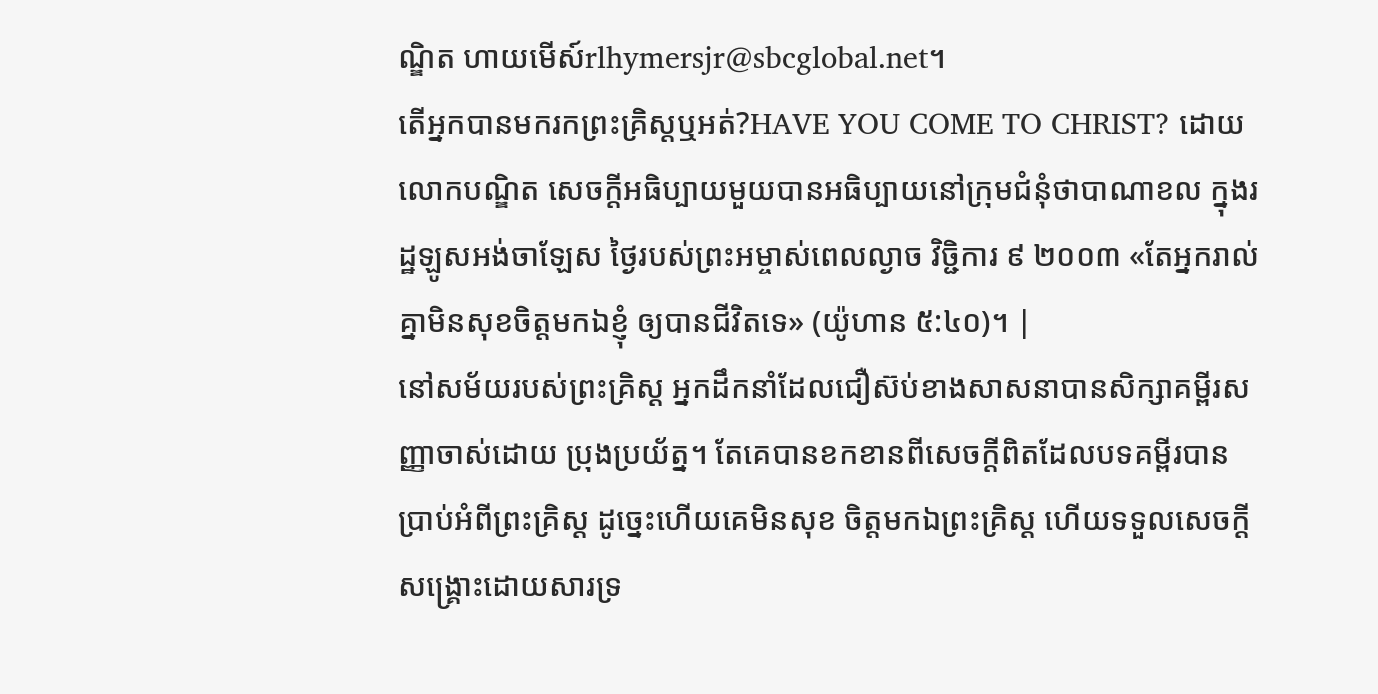ណ្ឌិត ហាយមើស៍rlhymersjr@sbcglobal.net។
តើអ្នកបានមករកព្រះគ្រិស្ដឬអត់?HAVE YOU COME TO CHRIST? ដោយលោកបណ្ឌិត សេចក្ដីអធិប្បាយមួយបានអធិប្បាយនៅក្រុមជំនុំថាបាណាខល ក្នុងរដ្ឋឡូសអង់ចាឡែស ថ្ងៃរបស់ព្រះអម្ចាស់ពេលល្ងាច វិច្ជិការ ៩ ២០០៣ «តែអ្នករាល់គ្នាមិនសុខចិត្តមកឯខ្ញុំ ឲ្យបានជីវិតទេ» (យ៉ូហាន ៥:៤០)។ |
នៅសម័យរបស់ព្រះគ្រិស្ដ អ្នកដឹកនាំដែលជឿស៊ប់ខាងសាសនាបានសិក្សាគម្ពីរសញ្ញាចាស់ដោយ ប្រុងប្រយ័ត្ន។ តែគេបានខកខានពីសេចក្ដីពិតដែលបទគម្ពីរបានប្រាប់អំពីព្រះគ្រិស្ដ ដូច្នេះហើយគេមិនសុខ ចិត្ដមកឯព្រះគ្រិស្ដ ហើយទទួលសេចក្ដីសង្រ្គោះដោយសារទ្រ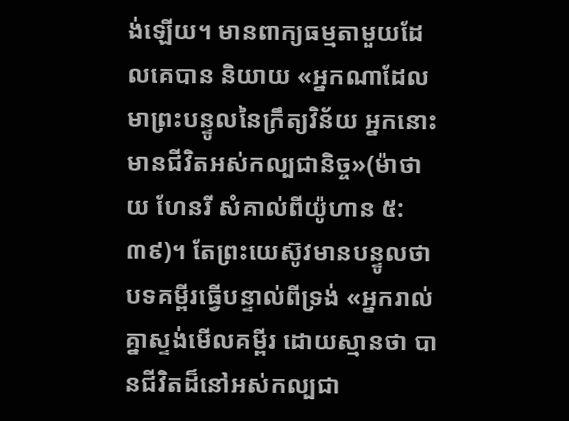ង់ឡើយ។ មានពាក្យធម្មតាមួយដែលគេបាន និយាយ «អ្នកណាដែលមាព្រះបន្ទូលនៃក្រឹត្យវិន័យ អ្នកនោះមានជីវិតអស់កល្បជានិច្ច»(ម៉ាថាយ ហែនរី សំគាល់ពីយ៉ូហាន ៥:៣៩)។ តែព្រះយេស៊ូវមានបន្ទូលថា បទគម្ពីរធ្វើបន្ទាល់ពីទ្រង់ «អ្នករាល់គ្នាស្ទង់មើលគម្ពីរ ដោយស្មានថា បានជីវិតដ៏នៅអស់កល្បជា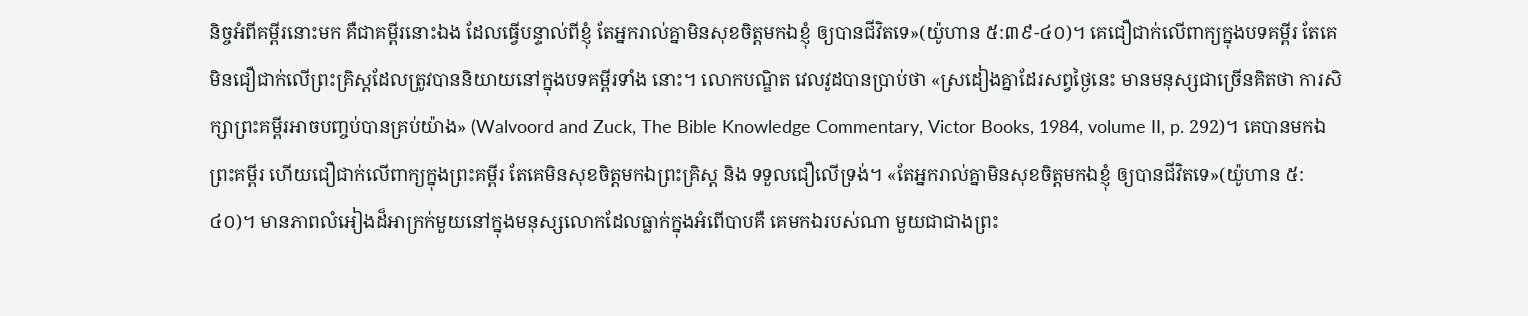និច្ចអំពីគម្ពីរនោះមក គឺជាគម្ពីរនោះឯង ដែលធ្វើបន្ទាល់ពីខ្ញុំ តែអ្នករាល់គ្នាមិនសុខចិត្តមកឯខ្ញុំ ឲ្យបានជីវិតទេ»(យ៉ូហាន ៥:៣៩-៤០)។ គេជឿជាក់លើពាក្យក្នុងបទគម្ពីរ តែគេមិនជឿជាក់លើព្រះគ្រិស្ដដែលត្រូវបាននិយាយនៅក្នុងបទគម្ពីរទាំង នោះ។ លោកបណ្ឌិត វេលវូដបានប្រាប់ថា «ស្រដៀងគ្នាដែរសព្វថ្ងៃនេះ មានមនុស្សជាច្រើនគិតថា ការសិក្សាព្រះគម្ពីរអាចបញ្ចប់បានគ្រប់យ៉ាង» (Walvoord and Zuck, The Bible Knowledge Commentary, Victor Books, 1984, volume II, p. 292)។ គេបានមកឯព្រះគម្ពីរ ហើយជឿជាក់លើពាក្យក្នុងព្រះគម្ពីរ តែគេមិនសុខចិត្ដមកឯព្រះគ្រិស្ដ និង ទទួលជឿលើទ្រង់។ «តែអ្នករាល់គ្នាមិនសុខចិត្តមកឯខ្ញុំ ឲ្យបានជីវិតទេ»(យ៉ូហាន ៥:៤០)។ មានភាពលំអៀងដ៏អាក្រក់មួយនៅក្នុងមនុស្សលោកដែលធ្លាក់ក្នុងអំពើបាបគឺ គេមកឯរបស់ណា មួយជាជាងព្រះ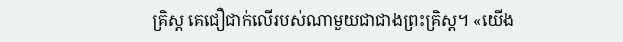គ្រិស្ដ គេជឿជាក់លើរបស់ណាមួយជាជាងព្រះគ្រិស្ដ។ «យើង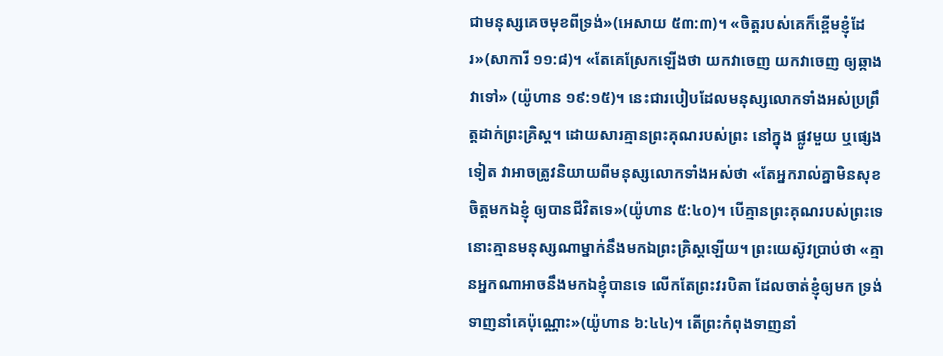ជាមនុស្សគេចមុខពីទ្រង់»(អេសាយ ៥៣:៣)។ «ចិត្ដរបស់គេក៏ខ្ពើមខ្ញុំដែរ»(សាការី ១១:៨)។ «តែគេស្រែកឡើងថា យកវាចេញ យកវាចេញ ឲ្យឆ្កាងវាទៅ» (យ៉ូហាន ១៩:១៥)។ នេះជារបៀបដែលមនុស្សលោកទាំងអស់ប្រព្រឹត្ដដាក់ព្រះគ្រិស្ដ។ ដោយសារគ្មានព្រះគុណរបស់ព្រះ នៅក្នុង ផ្លូវមួយ ឬផ្សេងទៀត វាអាចត្រូវនិយាយពីមនុស្សលោកទាំងអស់ថា «តែអ្នករាល់គ្នាមិនសុខចិត្តមកឯខ្ញុំ ឲ្យបានជីវិតទេ»(យ៉ូហាន ៥:៤០)។ បើគ្មានព្រះគុណរបស់ព្រះទេ នោះគ្មានមនុស្សណាម្នាក់នឹងមកឯព្រះគ្រិស្ដឡើយ។ ព្រះយេស៊ូវប្រាប់ថា «គ្មានអ្នកណាអាចនឹងមកឯខ្ញុំបានទេ លើកតែព្រះវរបិតា ដែលចាត់ខ្ញុំឲ្យមក ទ្រង់ទាញនាំគេប៉ុណ្ណោះ»(យ៉ូហាន ៦:៤៤)។ តើព្រះកំពុងទាញនាំ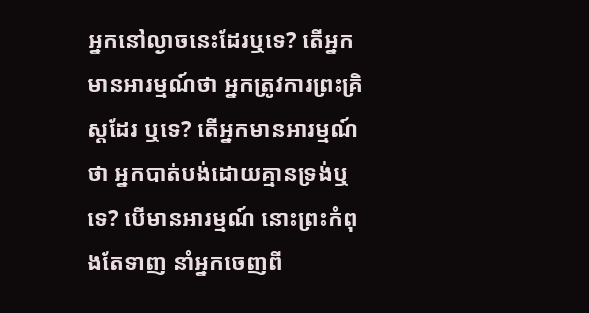អ្នកនៅល្ងាចនេះដែរឬទេ? តើអ្នកមានអារម្មណ៍ថា អ្នកត្រូវការព្រះគ្រិស្ដដែរ ឬទេ? តើអ្នកមានអារម្មណ៍ថា អ្នកបាត់បង់ដោយគ្មានទ្រង់ឬទេ? បើមានអារម្មណ៍ នោះព្រះកំពុងតែទាញ នាំអ្នកចេញពី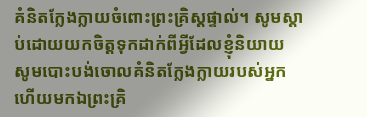គំនិតក្លែងក្លាយចំពោះព្រះគ្រិស្ដផ្ទាល់។ សូមស្ដាប់ដោយយកចិត្ដទុកដាក់ពីអ្វីដែលខ្ញុំនិយាយ សូមបោះបង់ចោលគំនិតក្លែងក្លាយរបស់អ្នក ហើយមកឯព្រះគ្រិ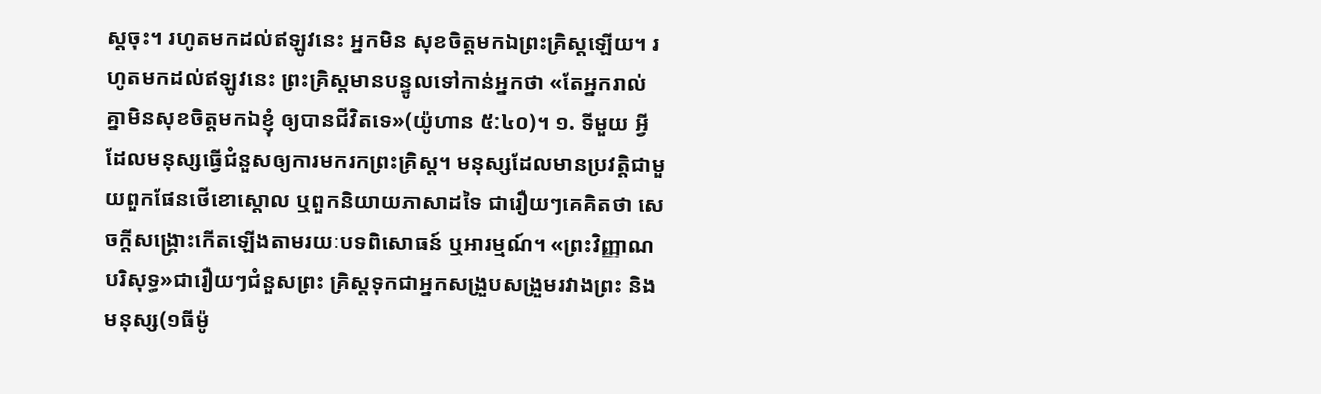ស្ដចុះ។ រហូតមកដល់ឥឡូវនេះ អ្នកមិន សុខចិត្ដមកឯព្រះគ្រិស្ដឡើយ។ រហូតមកដល់ឥឡូវនេះ ព្រះគ្រិស្ដមានបន្ទូលទៅកាន់អ្នកថា «តែអ្នករាល់គ្នាមិនសុខចិត្តមកឯខ្ញុំ ឲ្យបានជីវិតទេ»(យ៉ូហាន ៥:៤០)។ ១. ទីមួយ អ្វីដែលមនុស្សធ្វើជំនួសឲ្យការមករកព្រះគ្រិស្ដ។ មនុស្សដែលមានប្រវត្ដិជាមួយពួកផែនថើខោស្ដោល ឬពួកនិយាយភាសាដទៃ ជារឿយៗគេគិតថា សេចក្ដីសង្រ្គោះកើតឡើងតាមរយៈបទពិសោធន៍ ឬអារម្មណ៍។ «ព្រះវិញ្ញាណបរិសុទ្ធ»ជារឿយៗជំនួសព្រះ គ្រិស្ដទុកជាអ្នកសង្រួបសង្រួមរវាងព្រះ និងមនុស្ស(១ធីម៉ូ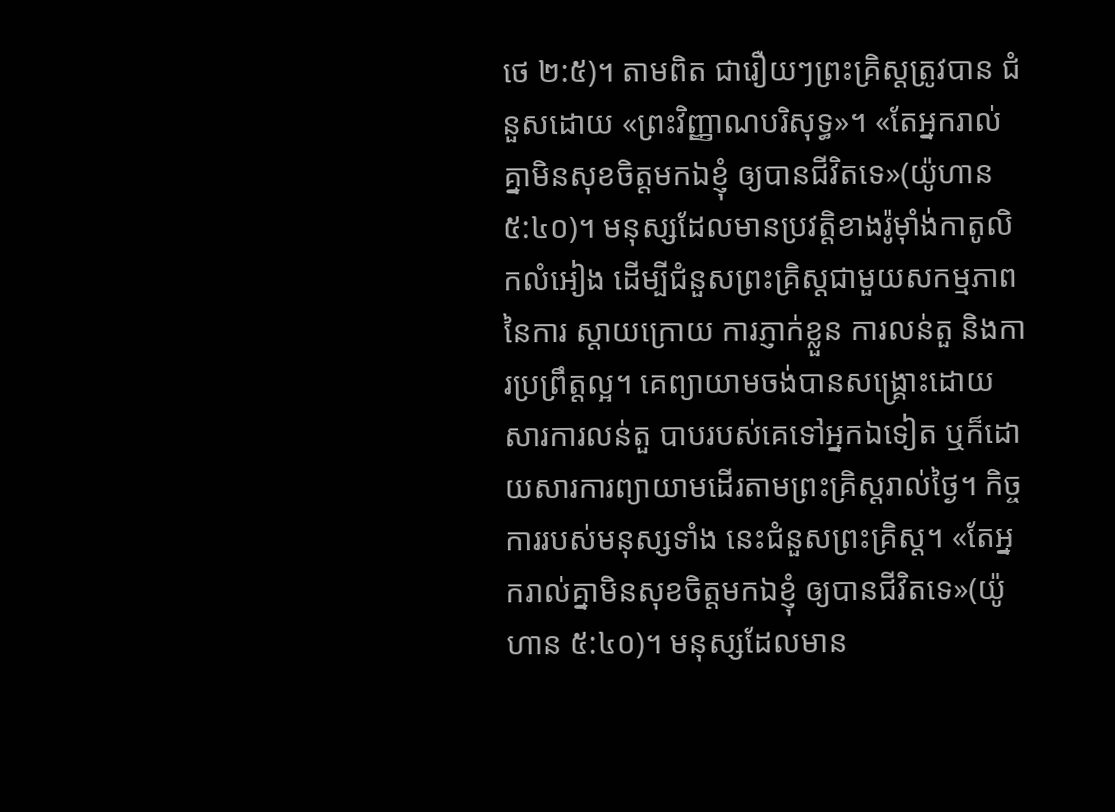ថេ ២:៥)។ តាមពិត ជារឿយៗព្រះគ្រិស្ដត្រូវបាន ជំនួសដោយ «ព្រះវិញ្ញាណបរិសុទ្ធ»។ «តែអ្នករាល់គ្នាមិនសុខចិត្តមកឯខ្ញុំ ឲ្យបានជីវិតទេ»(យ៉ូហាន ៥:៤០)។ មនុស្សដែលមានប្រវត្ដិខាងរ៉ូម៉ាំង់កាតូលិកលំអៀង ដើម្បីជំនួសព្រះគ្រិស្ដជាមួយសកម្មភាពនៃការ ស្ដាយក្រោយ ការភ្ញាក់ខ្លួន ការលន់តួ និងការប្រព្រឹត្ដល្អ។ គេព្យាយាមចង់បានសង្រ្គោះដោយសារការលន់តួ បាបរបស់គេទៅអ្នកឯទៀត ឬក៏ដោយសារការព្យាយាមដើរតាមព្រះគ្រិស្ដរាល់ថ្ងៃ។ កិច្ចការរបស់មនុស្សទាំង នេះជំនួសព្រះគ្រិស្ដ។ «តែអ្នករាល់គ្នាមិនសុខចិត្តមកឯខ្ញុំ ឲ្យបានជីវិតទេ»(យ៉ូហាន ៥:៤០)។ មនុស្សដែលមាន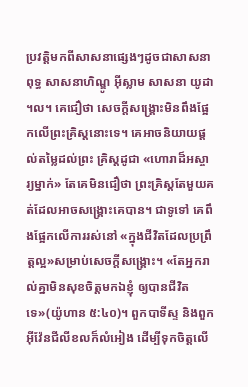ប្រវត្ដិមកពីសាសនាផ្សេងៗដូចជាសាសនាពុទ្ធ សាសនាហិណ្ឌូ អ៊ីស្លាម សាសនា យូដា ។ល។ គេជឿថា សេចក្ដីសង្រ្គោះមិនពឹងផ្អែកលើព្រះគ្រិស្ដនោះទេ។ គេអាចនិយាយផ្ដល់តម្លៃដល់ព្រះ គ្រិស្ដដូជា «ហោរាដ៏អស្ចារ្យម្នាក់» តែគេមិនជឿថា ព្រះគ្រិស្ដតែមួយគត់ដែលអាចសង្រ្គោះគេបាន។ ជាទូទៅ គេពឹងផ្អែកលើការរស់នៅ «ក្នុងជីវិតដែលប្រព្រឹត្ដល្អ»សម្រាប់សេចក្ដីសង្រ្គោះ។ «តែអ្នករាល់គ្នាមិនសុខចិត្តមកឯខ្ញុំ ឲ្យបានជីវិតទេ»(យ៉ូហាន ៥:៤០)។ ពួកបាទីស្ទ និងពួកអ៊ីវ៉ែនជីលីខលក៏លំអៀង ដើម្បីទុកចិត្ដលើ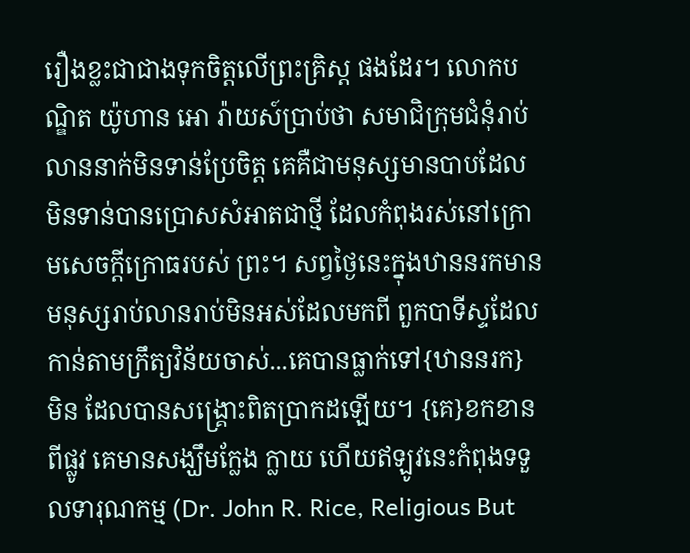រឿងខ្លះជាជាងទុកចិត្ដលើព្រះគ្រិស្ដ ផងដែរ។ លោកបណ្ឌិត យ៉ូហាន អោ រ៉ាយស៍ប្រាប់ថា សមាជិក្រុមជំនុំរាប់លាននាក់មិនទាន់ប្រែចិត្ដ គេគឺជាមនុស្សមានបាបដែល មិនទាន់បានប្រោសសំអាតជាថ្មី ដែលកំពុងរស់នៅក្រោមសេចក្ដីក្រោធរបស់ ព្រះ។ សព្វថ្ងៃនេះក្នុងឋាននរកមានមនុស្សរាប់លានរាប់មិនអស់ដែលមកពី ពួកបាទីស្ទដែលកាន់តាមក្រឹត្យវិន័យចាស់...គេបានធ្លាក់ទៅ{ឋាននរក} មិន ដែលបានសង្រ្គោះពិតប្រាកដឡើយ។ {គេ}ខកខានពីផ្លូវ គេមានសង្ឃឹមក្លែង ក្លាយ ហើយឥឡូវនេះកំពុងទទួលទារុណកម្ម (Dr. John R. Rice, Religious But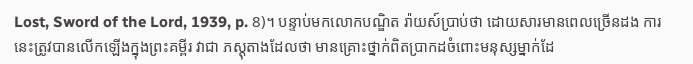Lost, Sword of the Lord, 1939, p. 8)។ បន្ទាប់មកលោកបណ្ឌិត រ៉ាយស៍ប្រាប់ថា ដោយសារមានពេលច្រើនដង ការនេះត្រូវបានលើកឡើងក្នុងព្រះគម្ពីរ វាជា ភស្ដុតាងដែលថា មានគ្រោះថ្នាក់ពិតប្រាកដចំពោះមនុស្សម្នាក់ដែ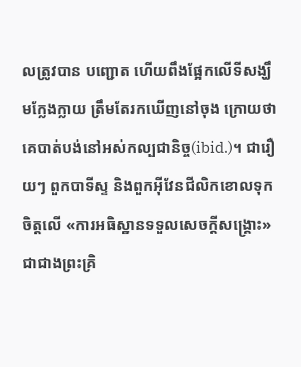លត្រូវបាន បញ្ជោត ហើយពឹងផ្អែកលើទីសង្ឃឹមក្លែងក្លាយ ត្រឹមតែរកឃើញនៅចុង ក្រោយថា គេបាត់បង់នៅអស់កល្បជានិច្ច(ibid.)។ ជារឿយៗ ពួកបាទីស្ទ និងពួកអ៊ីវែនជីលិកខោលទុកចិត្ដលើ «ការអធិស្ឋានទទួលសេចក្ដីសង្រ្គោះ» ជាជាងព្រះគ្រិ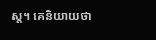ស្ដ។ គេនិយាយថា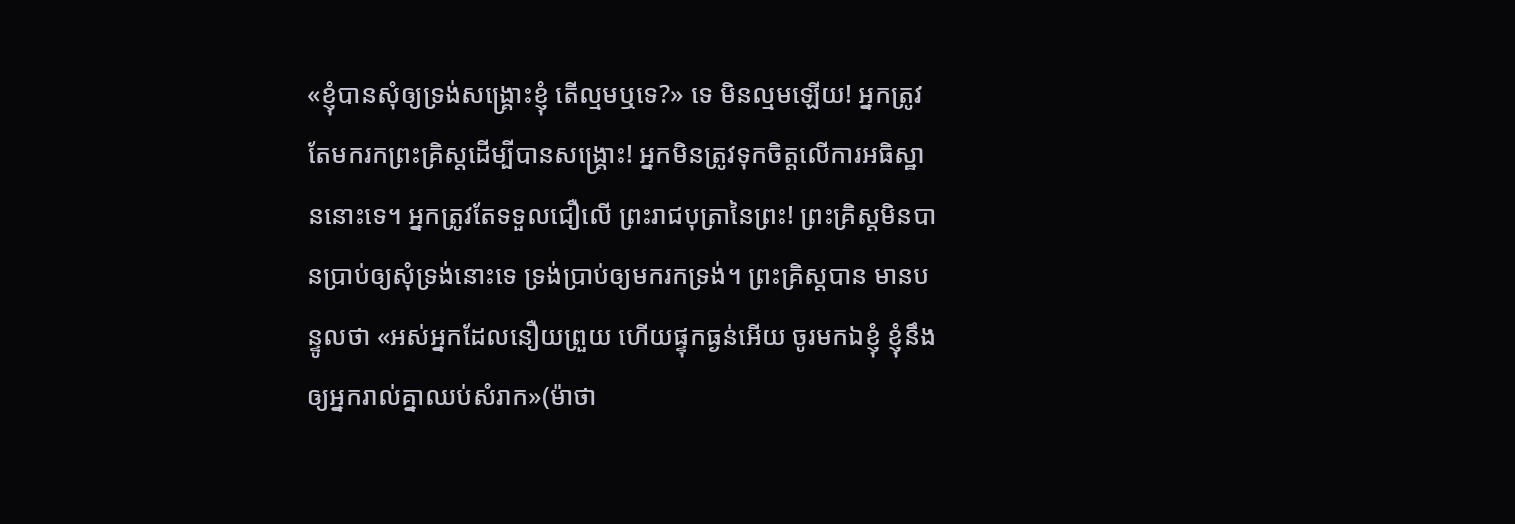«ខ្ញុំបានសុំឲ្យទ្រង់សង្រ្គោះខ្ញុំ តើល្មមឬទេ?» ទេ មិនល្មមឡើយ! អ្នកត្រូវ តែមករកព្រះគ្រិស្ដដើម្បីបានសង្រ្គោះ! អ្នកមិនត្រូវទុកចិត្ដលើការអធិស្ឋាននោះទេ។ អ្នកត្រូវតែទទួលជឿលើ ព្រះរាជបុត្រានៃព្រះ! ព្រះគ្រិស្ដមិនបានប្រាប់ឲ្យសុំទ្រង់នោះទេ ទ្រង់ប្រាប់ឲ្យមករកទ្រង់។ ព្រះគ្រិស្ដបាន មានបន្ទូលថា «អស់អ្នកដែលនឿយព្រួយ ហើយផ្ទុកធ្ងន់អើយ ចូរមកឯខ្ញុំ ខ្ញុំនឹងឲ្យអ្នករាល់គ្នាឈប់សំរាក»(ម៉ាថា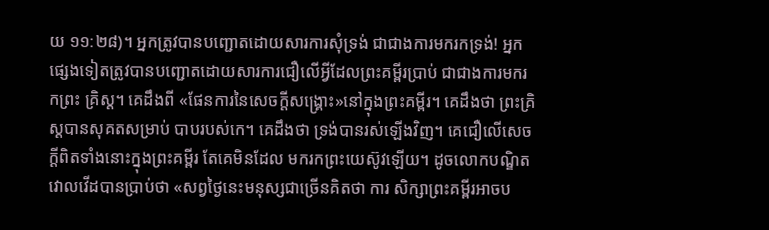យ ១១:២៨)។ អ្នកត្រូវបានបញ្ជោតដោយសារការសុំទ្រង់ ជាជាងការមករកទ្រង់! អ្នកផ្សេងទៀតត្រូវបានបញ្ជោតដោយសារការជឿលើអ្វីដែលព្រះគម្ពីរប្រាប់ ជាជាងការមករកព្រះ គ្រិស្ដ។ គេដឹងពី «ផែនការនៃសេចក្ដីសង្រ្គោះ»នៅក្នុងព្រះគម្ពីរ។ គេដឹងថា ព្រះគ្រិស្ដបានសុគតសម្រាប់ បាបរបស់កេ។ គេដឹងថា ទ្រង់បានរស់ឡើងវិញ។ គេជឿលើសេចក្ដីពិតទាំងនោះក្នុងព្រះគម្ពីរ តែគេមិនដែល មករកព្រះយេស៊ូវឡើយ។ ដូចលោកបណ្ឌិត វោលវើដបានប្រាប់ថា «សព្វថ្ងៃនេះមនុស្សជាច្រើនគិតថា ការ សិក្សាព្រះគម្ពីរអាចប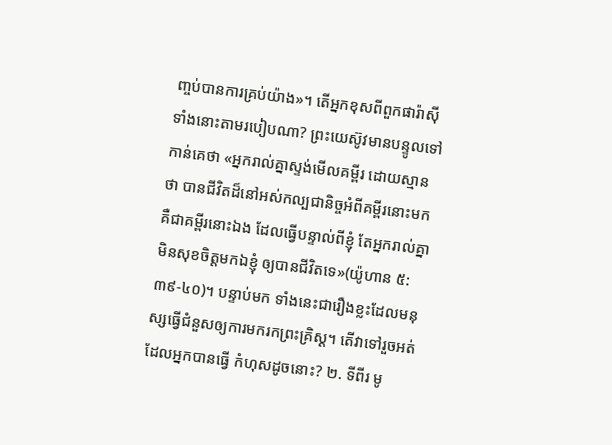ញ្ចប់បានការគ្រប់យ៉ាង»។ តើអ្នកខុសពីពួកផារ៉ាស៊ីទាំងនោះតាមរបៀបណា? ព្រះយេស៊ូវមានបន្ទូលទៅកាន់គេថា «អ្នករាល់គ្នាស្ទង់មើលគម្ពីរ ដោយស្មានថា បានជីវិតដ៏នៅអស់កល្បជានិច្ចអំពីគម្ពីរនោះមក គឺជាគម្ពីរនោះឯង ដែលធ្វើបន្ទាល់ពីខ្ញុំ តែអ្នករាល់គ្នាមិនសុខចិត្តមកឯខ្ញុំ ឲ្យបានជីវិតទេ»(យ៉ូហាន ៥:៣៩-៤០)។ បន្ទាប់មក ទាំងនេះជារឿងខ្លះដែលមនុស្សធ្វើជំនួសឲ្យការមករកព្រះគ្រិស្ដ។ តើវាទៅរួចអត់ដែលអ្នកបានធ្វើ កំហុសដូចនោះ? ២. ទីពីរ មូ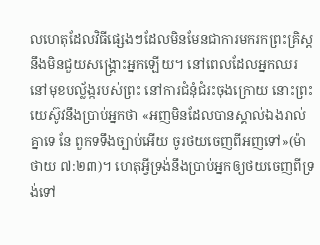លហេតុដែលវិធីផ្សេងៗដែលមិនមែនជាការមករកព្រះគ្រិស្ដនឹងមិនជួយសង្រ្គោះអ្នកឡើយ។ នៅពេលដែលអ្នកឈរនៅមុខបល្ល័ង្ករបស់ព្រះ នៅការជំនុំជំរះចុងក្រោយ នោះព្រះយេស៊ូវនឹងប្រាប់អ្នកថា «អញមិនដែលបានស្គាល់ឯងរាល់គ្នាទេ នែ ពួកទទឹងច្បាប់អើយ ចូរថយចេញពីអញទៅ»(ម៉ាថាយ ៧:២៣)។ ហេតុអ្វីទ្រង់នឹងប្រាប់អ្នកឲ្យថយចេញពីទ្រង់ទៅ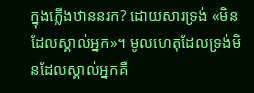ក្នុងភ្លើងឋាននរក? ដោយសារទ្រង់ «មិនដែលស្គាល់អ្នក»។ មូលហេតុដែលទ្រង់មិនដែលស្គាល់អ្នកគឺ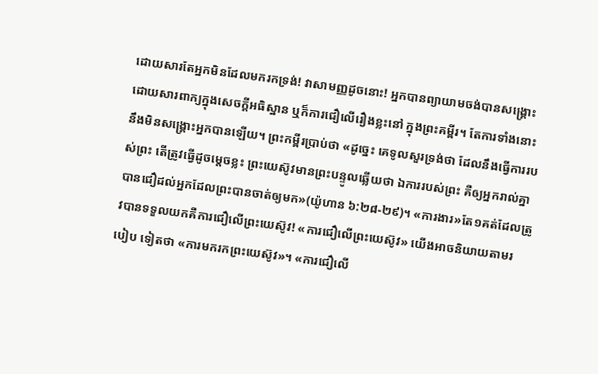ដោយសារតែអ្នកមិនដែលមករកទ្រង់! វាសាមញ្ញដូចនោះ! អ្នកបានព្យាយាមចង់បានសង្រ្គោះដោយសារពាក្យក្នុងសេចក្ដីអធិស្ឋាន ឬក៏ការជឿលើរឿងខ្លះនៅ ក្នុងព្រះគម្ពីរ។ តែការទាំងនោះនឹងមិនសង្រ្គោះអ្នកបានឡើយ។ ព្រះកម្ពីរប្រាប់ថា «ដូច្នេះ គេទូលសួរទ្រង់ថា ដែលនឹងធ្វើការរបស់ព្រះ តើត្រូវធ្វើដូចម្តេចខ្លះ ព្រះយេស៊ូវមានព្រះបន្ទូលឆ្លើយថា ឯការរបស់ព្រះ គឺឲ្យអ្នករាល់គ្នាបានជឿដល់អ្នកដែលព្រះបានចាត់ឲ្យមក»(យ៉ូហាន ៦:២៨-២៩)។ «ការងារ»តែ១គត់ដែលត្រូវបានទទួលយកគឺការជឿលើព្រះយេស៊ូវ! «ការជឿលើព្រះយេស៊ូវ» យើងអាចនិយាយតាមរបៀប ទៀតថា «ការមករកព្រះយេស៊ូវ»។ «ការជឿលើ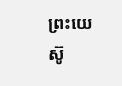ព្រះយេស៊ូ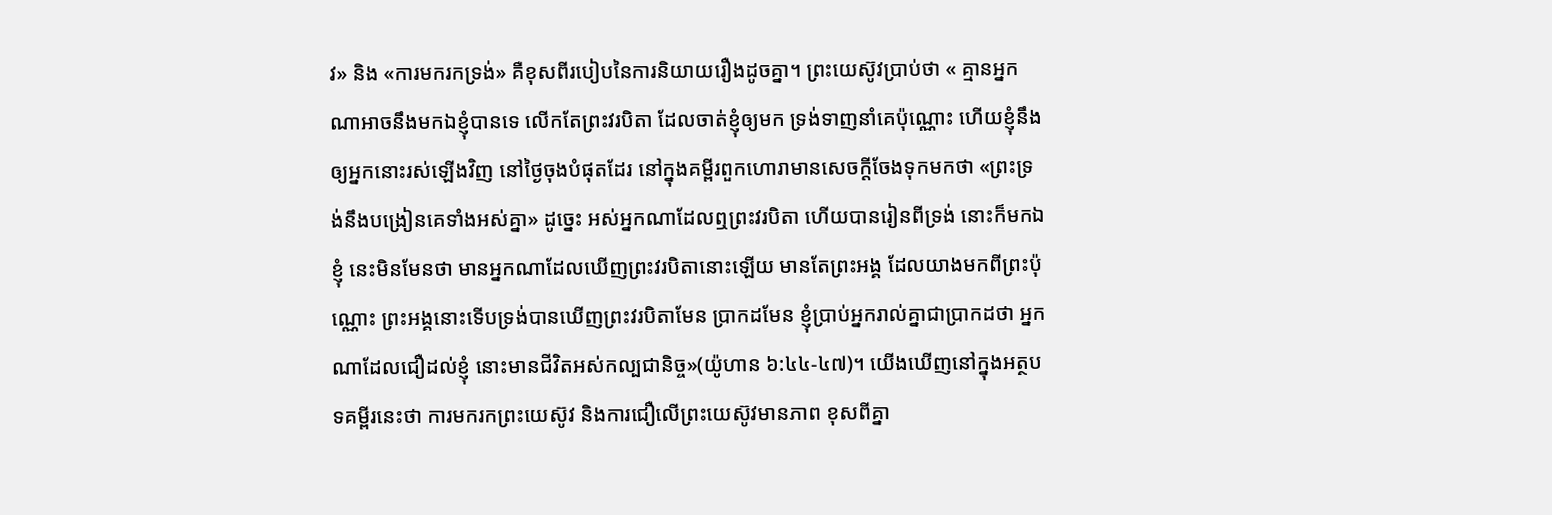វ» និង «ការមករកទ្រង់» គឺខុសពីរបៀបនៃការនិយាយរឿងដូចគ្នា។ ព្រះយេស៊ូវប្រាប់ថា « គ្មានអ្នកណាអាចនឹងមកឯខ្ញុំបានទេ លើកតែព្រះវរបិតា ដែលចាត់ខ្ញុំឲ្យមក ទ្រង់ទាញនាំគេប៉ុណ្ណោះ ហើយខ្ញុំនឹងឲ្យអ្នកនោះរស់ឡើងវិញ នៅថ្ងៃចុងបំផុតដែរ នៅក្នុងគម្ពីរពួកហោរាមានសេចក្តីចែងទុកមកថា «ព្រះទ្រង់នឹងបង្រៀនគេទាំងអស់គ្នា» ដូច្នេះ អស់អ្នកណាដែលឮព្រះវរបិតា ហើយបានរៀនពីទ្រង់ នោះក៏មកឯខ្ញុំ នេះមិនមែនថា មានអ្នកណាដែលឃើញព្រះវរបិតានោះឡើយ មានតែព្រះអង្គ ដែលយាងមកពីព្រះប៉ុណ្ណោះ ព្រះអង្គនោះទើបទ្រង់បានឃើញព្រះវរបិតាមែន ប្រាកដមែន ខ្ញុំប្រាប់អ្នករាល់គ្នាជាប្រាកដថា អ្នកណាដែលជឿដល់ខ្ញុំ នោះមានជីវិតអស់កល្បជានិច្ច»(យ៉ូហាន ៦:៤៤-៤៧)។ យើងឃើញនៅក្នុងអត្ថបទគម្ពីរនេះថា ការមករកព្រះយេស៊ូវ និងការជឿលើព្រះយេស៊ូវមានភាព ខុសពីគ្នា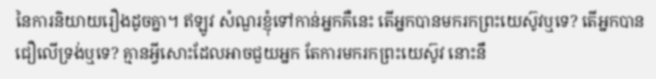នៃការនិយាយរឿងដូចគ្នា។ ឥឡូវ សំណួរខ្ញុំទៅកាន់អ្នកគឺនេះ តើអ្នកបានមករកព្រះយេស៊ូវឬទេ? តើអ្នកបានជឿលើទ្រង់ឬទេ? គ្មានអ្វីសោះដែលអាចជួយអ្នក តែការមករកព្រះយេស៊ូវ នោះនឹ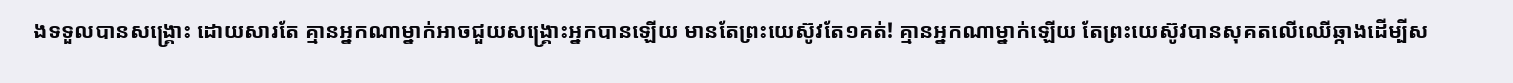ងទទួលបានសង្រ្គោះ ដោយសារតែ គ្មានអ្នកណាម្នាក់អាចជួយសង្រ្គោះអ្នកបានឡើយ មានតែព្រះយេស៊ូវតែ១គត់! គ្មានអ្នកណាម្នាក់ឡើយ តែព្រះយេស៊ូវបានសុគតលើឈើឆ្កាងដើម្បីស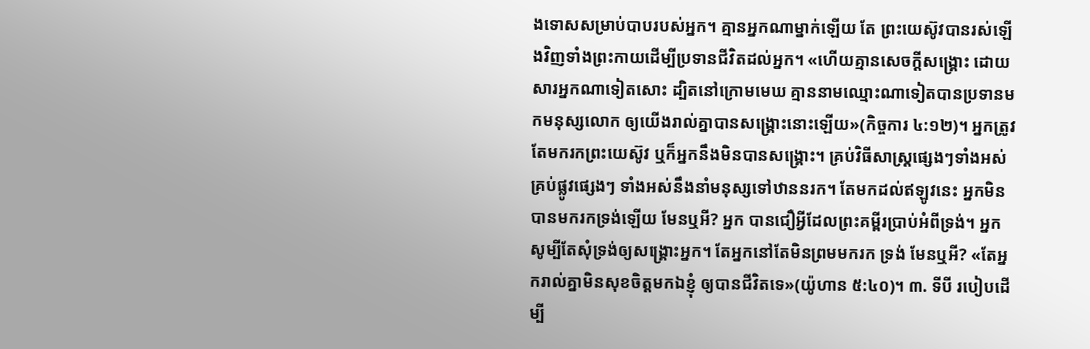ងទោសសម្រាប់បាបរបស់អ្នក។ គ្មានអ្នកណាម្នាក់ឡើយ តែ ព្រះយេស៊ូវបានរស់ឡើងវិញទាំងព្រះកាយដើម្បីប្រទានជីវិតដល់អ្នក។ «ហើយគ្មានសេចក្តីសង្គ្រោះ ដោយសារអ្នកណាទៀតសោះ ដ្បិតនៅក្រោមមេឃ គ្មាននាមឈ្មោះណាទៀតបានប្រទានមកមនុស្សលោក ឲ្យយើងរាល់គ្នាបានសង្គ្រោះនោះឡើយ»(កិច្ចការ ៤:១២)។ អ្នកត្រូវតែមករកព្រះយេស៊ូវ ឬក៏អ្នកនឹងមិនបានសង្រ្គោះ។ គ្រប់វិធីសាស្រ្ដផ្សេងៗទាំងអស់ គ្រប់ផ្លូវផ្សេងៗ ទាំងអស់នឹងនាំមនុស្សទៅឋាននរក។ តែមកដល់ឥឡូវនេះ អ្នកមិនបានមករកទ្រង់ឡើយ មែនឬអី? អ្នក បានជឿអ្វីដែលព្រះគម្ពីរប្រាប់អំពីទ្រង់។ អ្នកសូម្បីតែសុំទ្រង់ឲ្យសង្រ្គោះអ្នក។ តែអ្នកនៅតែមិនព្រមមករក ទ្រង់ មែនឬអី? «តែអ្នករាល់គ្នាមិនសុខចិត្តមកឯខ្ញុំ ឲ្យបានជីវិតទេ»(យ៉ូហាន ៥:៤០)។ ៣. ទីបី របៀបដើម្បី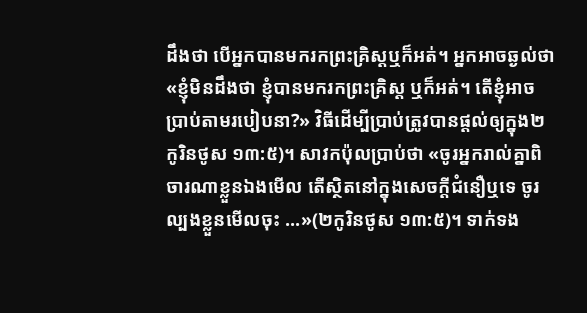ដឹងថា បើអ្នកបានមករកព្រះគ្រិស្ដឬក៏អត់។ អ្នកអាចឆ្ងល់ថា «ខ្ញុំមិនដឹងថា ខ្ញុំបានមករកព្រះគ្រិស្ដ ឬក៏អត់។ តើខ្ញុំអាចប្រាប់តាមរបៀបនា?» វិធីដើម្បីប្រាប់ត្រូវបានផ្ដល់ឲ្យក្នុង២កូរិនថូស ១៣:៥)។ សាវកប៉ុលប្រាប់ថា «ចូរអ្នករាល់គ្នាពិចារណាខ្លួនឯងមើល តើស្ថិតនៅក្នុងសេចក្តីជំនឿឬទេ ចូរល្បងខ្លួនមើលចុះ ...»(២កូរិនថូស ១៣:៥)។ ទាក់ទង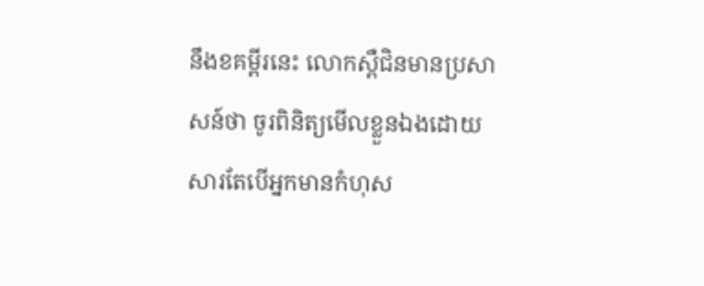នឹងខគម្ពីរនេះ លោកស្ពឺជិនមានប្រសាសន៍ថា ចូរពិនិត្យមើលខ្លួនឯងដោយសារតែបើអ្នកមានកំហុស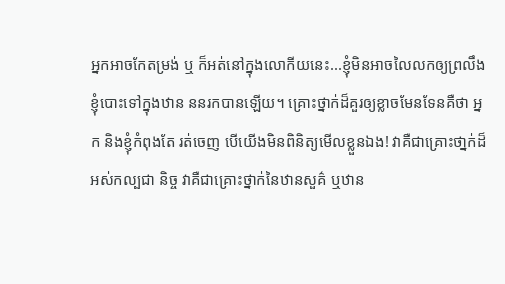អ្នកអាចកែតម្រង់ ឬ ក៏អត់នៅក្នុងលោកីយនេះ...ខ្ញុំមិនអាចលៃលកឲ្យព្រលឹងខ្ញុំបោះទៅក្នុងឋាន ននរកបានឡើយ។ គ្រោះថ្នាក់ដ៏គួរឲ្យខ្លាចមែនទែនគឺថា អ្នក និងខ្ញុំកំពុងតែ រត់ចេញ បើយើងមិនពិនិត្យមើលខ្លួនឯង! វាគឺជាគ្រោះថា្នក់ដ៏អស់កល្បជា និច្ច វាគឺជាគ្រោះថ្នាក់នៃឋានសួគ៌ ឬឋាន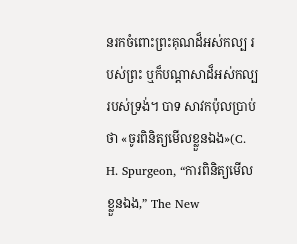នរកចំពោះព្រះគុណដ៏អស់កល្ប របស់ព្រះ ឬក៏បណ្ដាសាដ៏អស់កល្បរបស់ទ្រង់។ បាទ សាវកប៉ុលប្រាប់ថា «ចូរពិនិត្យមើលខ្លួនឯង»(C. H. Spurgeon, “ការពិនិត្យមើលខ្លួនឯង,” The New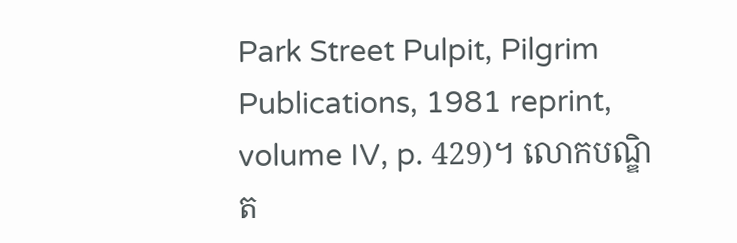Park Street Pulpit, Pilgrim Publications, 1981 reprint, volume IV, p. 429)។ លោកបណ្ឌិត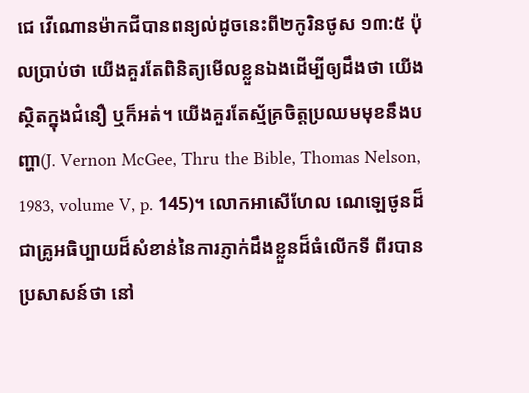ជេ វើណោនម៉ាកជីបានពន្យល់ដូចនេះពី២កូរិនថូស ១៣:៥ ប៉ុលប្រាប់ថា យើងគួរតែពិនិត្យមើលខ្លួនឯងដើម្បីឲ្យដឹងថា យើងស្ថិតក្នុងជំនឿ ឬក៏អត់។ យើងគួរតែស្ម័គ្រចិត្ដប្រឈមមុខនឹងបញ្ហា(J. Vernon McGee, Thru the Bible, Thomas Nelson, 1983, volume V, p. 145)។ លោកអាសើហែល ណេឡេថូនដ៏ជាគ្រូអធិប្បាយដ៏សំខាន់នៃការភ្ញាក់ដឹងខ្លួនដ៏ធំលើកទី ពីរបានប្រសាសន៍ថា នៅ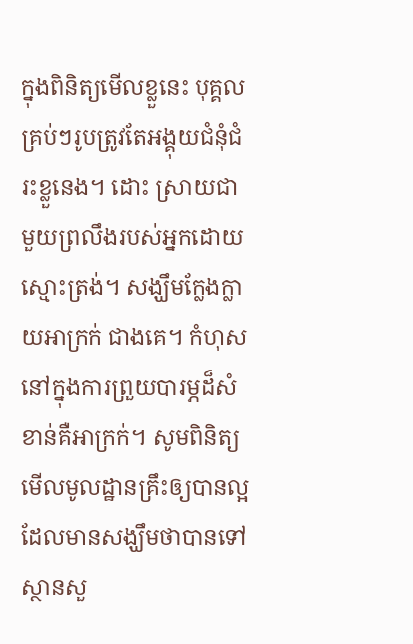ក្នុងពិនិត្យមើលខ្លួនេះ បុគ្គលគ្រប់ៗរូបត្រូវតែអង្គុយជំនុំជំរះខ្លួនេង។ ដោះ ស្រាយជាមួយព្រលឹងរបស់អ្នកដោយស្មោះត្រង់។ សង្ឃឹមក្លែងក្លាយអាក្រក់ ជាងគេ។ កំហុសនៅក្នុងការព្រួយបារម្ភដ៏សំខាន់គឺអាក្រក់។ សូមពិនិត្យ មើលមូលដ្ឋានគ្រឹះឲ្យបានល្អដែលមានសង្ឃឹមថាបានទៅស្ថានសួ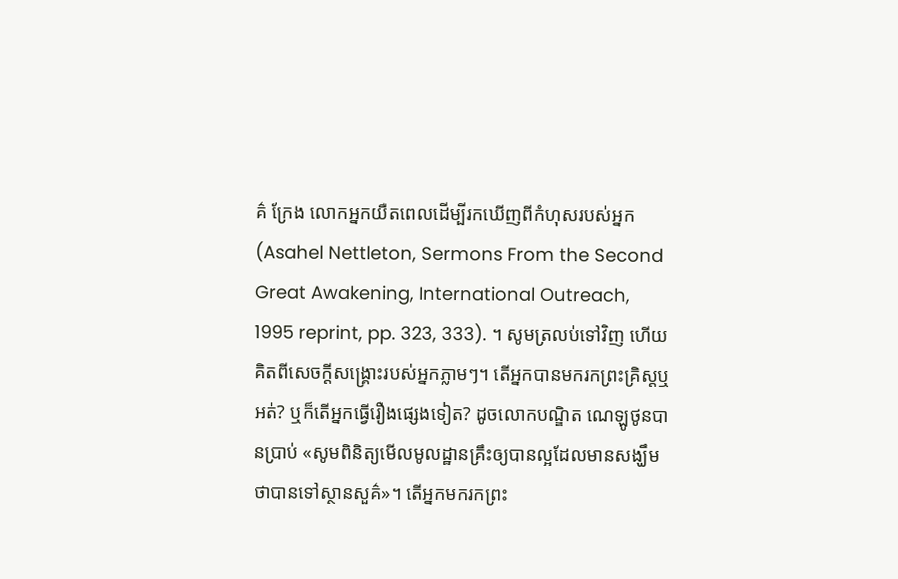គ៌ ក្រែង លោកអ្នកយឺតពេលដើម្បីរកឃើញពីកំហុសរបស់អ្នក(Asahel Nettleton, Sermons From the Second Great Awakening, International Outreach, 1995 reprint, pp. 323, 333). ។ សូមត្រលប់ទៅវិញ ហើយគិតពីសេចក្ដីសង្រ្គោះរបស់អ្នកភ្លាមៗ។ តើអ្នកបានមករកព្រះគ្រិស្ដឬ អត់? ឬក៏តើអ្នកធ្វើរឿងផ្សេងទៀត? ដូចលោកបណ្ឌិត ណេឡូថូនបានប្រាប់ «សូមពិនិត្យមើលមូលដ្ឋានគ្រឹះឲ្យបានល្អដែលមានសង្ឃឹមថាបានទៅស្ថានសួគ៌»។ តើអ្នកមករកព្រះ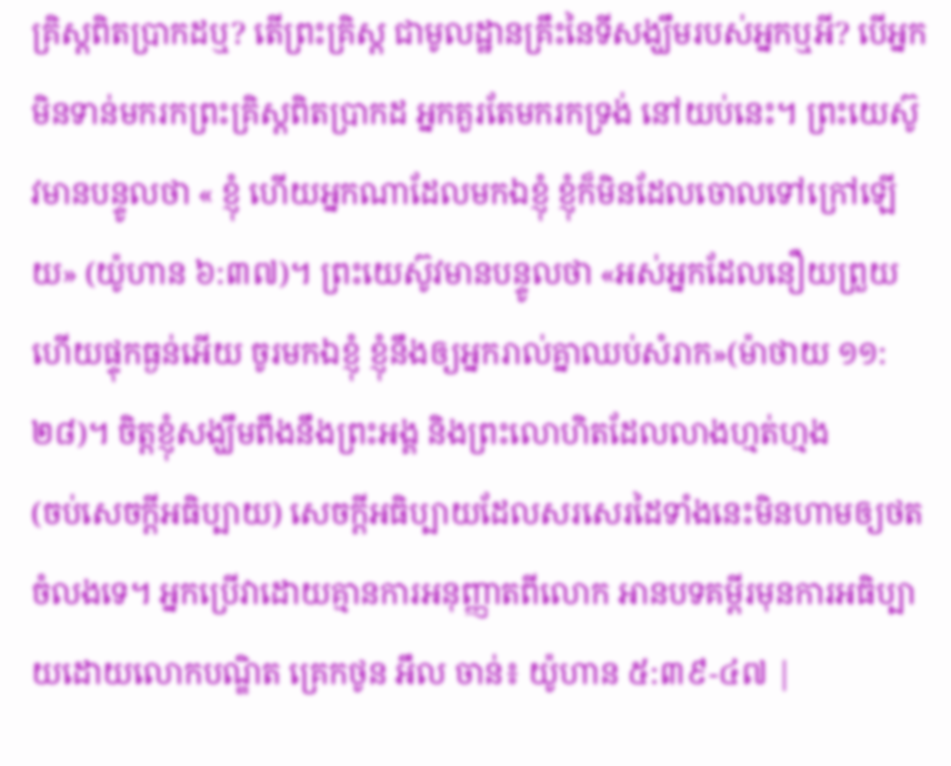គ្រិស្ដពិតប្រាកដឬ? តើព្រះគ្រិស្ដ ជាមូលដ្ឋានគ្រឹះនៃទីសង្ឃឹមរបស់អ្នកឬអី? បើអ្នកមិនទាន់មករកព្រះគ្រិស្ដពិតប្រាកដ អ្នកគួរតែមករកទ្រង់ នៅយប់នេះ។ ព្រះយេស៊ូវមានបន្ទូលថា « ខ្ញុំ ហើយអ្នកណាដែលមកឯខ្ញុំ ខ្ញុំក៏មិនដែលចោលទៅក្រៅឡើយ» (យ៉ូហាន ៦:៣៧)។ ព្រះយេស៊ូវមានបន្ទូលថា «អស់អ្នកដែលនឿយព្រួយ ហើយផ្ទុកធ្ងន់អើយ ចូរមកឯខ្ញុំ ខ្ញុំនឹងឲ្យអ្នករាល់គ្នាឈប់សំរាក»(ម៉ាថាយ ១១:២៨)។ ចិត្ដខ្ញុំសង្ឃឹមពឹងនឹងព្រះអង្គ និងព្រះលោហិតដែលលាងហ្មត់ហ្មង
(ចប់សេចក្ដីអធិប្បាយ) សេចក្ដីអធិប្បាយដែលសរសេរដៃទាំងនេះមិនហាមឲ្យថតចំលងទេ។ អ្នកប្រើវាដោយគ្មានការអនុញ្ញាតពីលោក អានបទគម្ពីរមុនការអធិប្បាយដោយលោកបណ្ឌិត គ្រេកថូន អឹល ចាន់៖ យ៉ូហាន ៥:៣៩-៤៧ |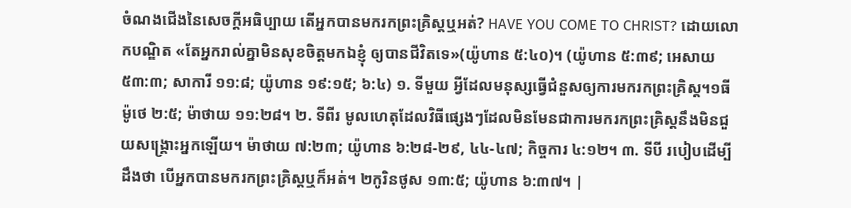ចំណងជើងនៃសេចក្ដីអធិប្បាយ តើអ្នកបានមករកព្រះគ្រិស្ដឬអត់? HAVE YOU COME TO CHRIST? ដោយលោកបណ្ឌិត «តែអ្នករាល់គ្នាមិនសុខចិត្តមកឯខ្ញុំ ឲ្យបានជីវិតទេ»(យ៉ូហាន ៥:៤០)។ (យ៉ូហាន ៥:៣៩; អេសាយ ៥៣:៣; សាការី ១១:៨; យ៉ូហាន ១៩:១៥; ៦:៤) ១. ទីមួយ អ្វីដែលមនុស្សធ្វើជំនួសឲ្យការមករកព្រះគ្រិស្ដ។១ធីម៉ូថេ ២:៥; ម៉ាថាយ ១១:២៨។ ២. ទីពីរ មូលហេតុដែលវិធីផ្សេងៗដែលមិនមែនជាការមករកព្រះគ្រិស្ដនឹងមិនជួយសង្រ្គោះអ្នកឡើយ។ ម៉ាថាយ ៧:២៣; យ៉ូហាន ៦:២៨-២៩, ៤៤-៤៧; កិច្ចការ ៤:១២។ ៣. ទីបី របៀបដើម្បីដឹងថា បើអ្នកបានមករកព្រះគ្រិស្ដឬក៏អត់។ ២កូរិនថូស ១៣:៥; យ៉ូហាន ៦:៣៧។ |